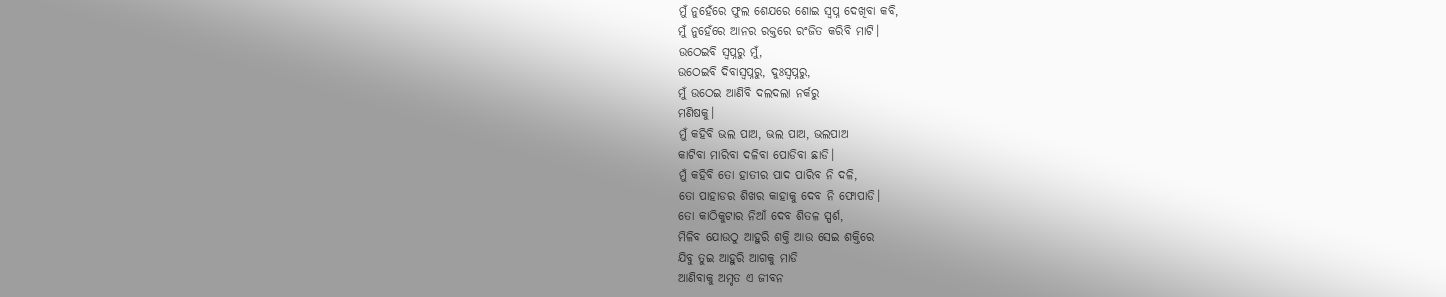ମୁଁ ନୁହେଁରେ ଫୁଲ ଶେଯରେ ଶୋଇ ସ୍ୱପ୍ନ ଦେଖିବା କବି,
ମୁଁ ନୁହେଁରେ ଆନର ରକ୍ତରେ ରଂଜିତ କରିବି ମାଟି।
ଉଠେଇବି ସ୍ୱପ୍ନରୁ ମୁଁ,
ଉଠେଇବି ଦିବାସ୍ୱପ୍ନରୁ, ଦୁଃସ୍ୱପ୍ନରୁ,
ମୁଁ ଉଠେଇ ଆଣିବି ଦଲଦଲା ନର୍କରୁ
ମଣିଷକୁ।
ମୁଁ କହିବି ଭଲ ପାଅ, ଭଲ ପାଅ, ଭଲପାଅ
କାଟିବା ମାରିବା ଦଳିବା ପୋଡିବା ଛାଡି।
ମୁଁ କହିବି ତୋ ହାତୀର ପାଦ ପାରିବ ନି ଦଳି,
ତୋ ପାହାଡର ଶିଖର କାହାକୁ ଦେବ ନି ଫୋପାଡି।
ତୋ କାଠିକୁଟାର ନିଆଁ ଦେବ ଶିତଳ ସ୍ପର୍ଶ,
ମିଳିବ ଯୋଉଠୁ ଆହୁରି ଶକ୍ତି ଆଉ ସେଇ ଶକ୍ତିରେ
ଯିବୁ ତୁଇ ଆହୁରି ଆଗକୁ ମାଡି
ଆଣିବାକୁ ଅମୃତ ଏ ଜୀବନ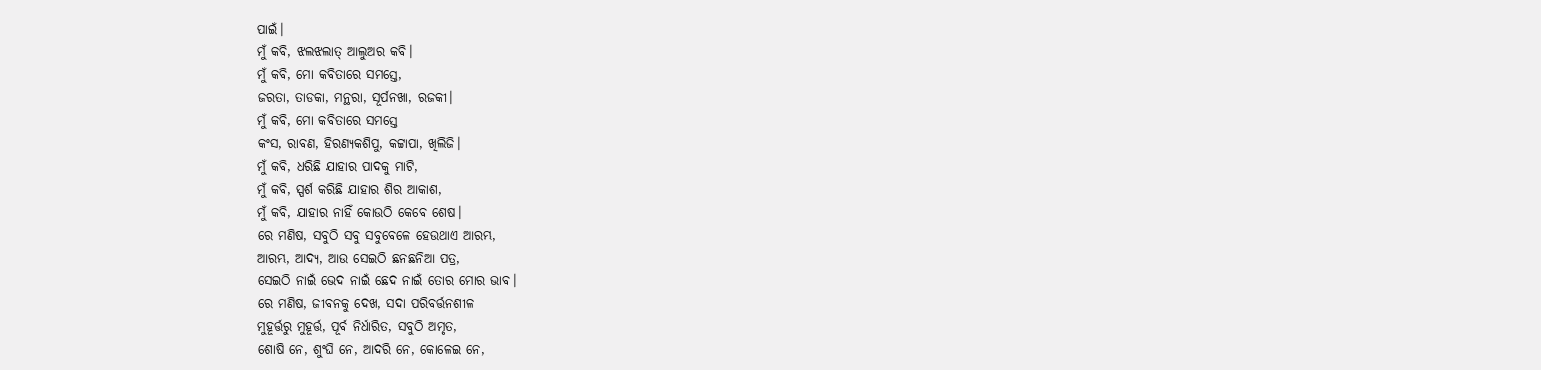ପାଇଁ।
ମୁଁ କବି, ଝଲଝଲାତ୍ ଆଲୁଅର କବି।
ମୁଁ କବି, ମୋ କବିତାରେ ସମସ୍ତେ,
ଜରତା, ତାଡକା, ମନ୍ଥରା, ସୂର୍ପନଖା, ରଜକୀ।
ମୁଁ କବି, ମୋ କବିତାରେ ସମସ୍ତେ
କଂସ, ରାବଣ, ହିରଣ୍ୟକଶିପୁ, କଟ୍ଟାପା, ଖିଲିଜି।
ମୁଁ କବି, ଧରିଛି ଯାହାର ପାଦକୁ ମାଟି,
ମୁଁ କବି, ସ୍ପର୍ଶ କରିଛି ଯାହାର ଶିର ଆକାଶ,
ମୁଁ କବି, ଯାହାର ନାହିଁ କୋଉଠି କେବେ ଶେଷ।
ରେ ମଣିଷ, ସବୁଠି ସବୁ ସବୁବେଳେ ହେଉଥାଏ ଆରମ୍ଭ,
ଆରମ୍ଭ, ଆଦ୍ୟ, ଆଉ ସେଇଠି ଛନଛନିଆ ପତ୍ର,
ସେଇଠି ନାଇଁ ଭେଦ ନାଇଁ ଛେଦ ନାଇଁ ତୋର ମୋର ଭାବ।
ରେ ମଣିଷ, ଜୀବନକୁ ଦେଖ, ସଦା ପରିବର୍ତ୍ତନଶୀଳ
ମୁହୂର୍ତ୍ତରୁ ମୁହୂର୍ତ୍ତ, ପୂର୍ବ ନିର୍ଧାରିତ, ସବୁଠି ଅମୃତ,
ଶୋଷି ନେ, ଶୁଂଘି ନେ, ଆଦରି ନେ, କୋଳେଇ ନେ,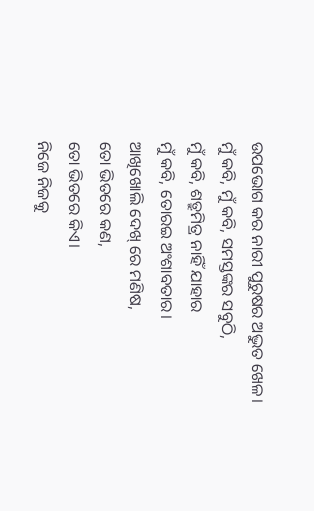ଉପଭୋଗ କର ନାରୀ ପୁରୁଷର ଅଦ୍ଭୁତ ଖେଳ।
ମୁଁ କବି, ମୁଁ କବି, ସମସ୍ତଙ୍କର ସବୁଠି,
ମୁଁ କବି, ଶତ୍ରୁମିତ୍ର ନାହିଁ ଯାହାର
ମୁଁ କବି, ତୋରଇ ଅଂଶାବତାର।
ଆଖିଖୋଲି ଦେଖ୍ ରେ ମଣିଷ,
ତୋ ଭିତରେ କଣ,
ତୋ ଭିତରେ କିଏ।
ନିଜେ ନିଜକୁ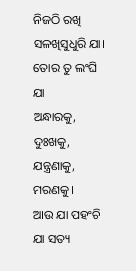ନିଜଠି ରଖି
ସଳଖିସୁଧୁରି ଯା।
ତୋର ତୁ ଲଂଘି ଯା
ଅନ୍ଧାରକୁ, ଦୁଃଖକୁ, ଯନ୍ତ୍ରଣାକୁ,
ମରଣକୁ।
ଆଉ ଯା ପହଂଚି ଯା ସତ୍ୟ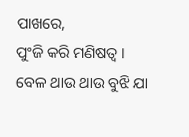ପାଖରେ,
ପୁଂଜି କରି ମଣିଷତ୍ୱ ।
ବେଳ ଥାଉ ଥାଉ ବୁଝି ଯା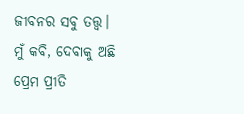ଜୀବନର ସବୁ ତତ୍ତ୍ୱ।
ମୁଁ କବି, ଦେବାକୁ ଅଛି
ପ୍ରେମ ପ୍ରୀତି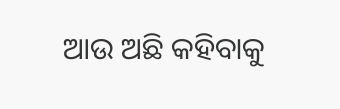ଆଉ ଅଛି କହିବାକୁ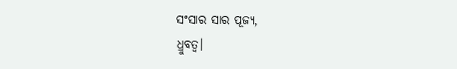ସଂସାର ସାର ପୂଜ୍ୟ,
ଧ୍ରୁବତ୍ୱ।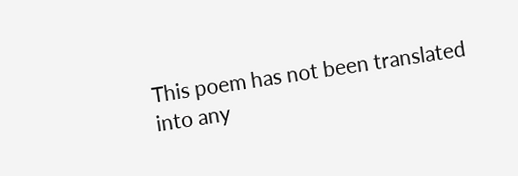This poem has not been translated into any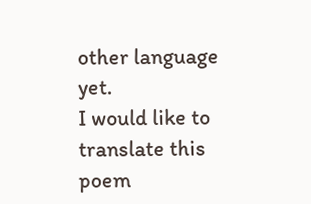other language yet.
I would like to translate this poem